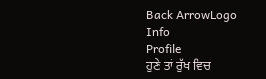Back ArrowLogo
Info
Profile
ਹੁਣੇ ਤਾਂ ਰੁੱਖ ਵਿਚ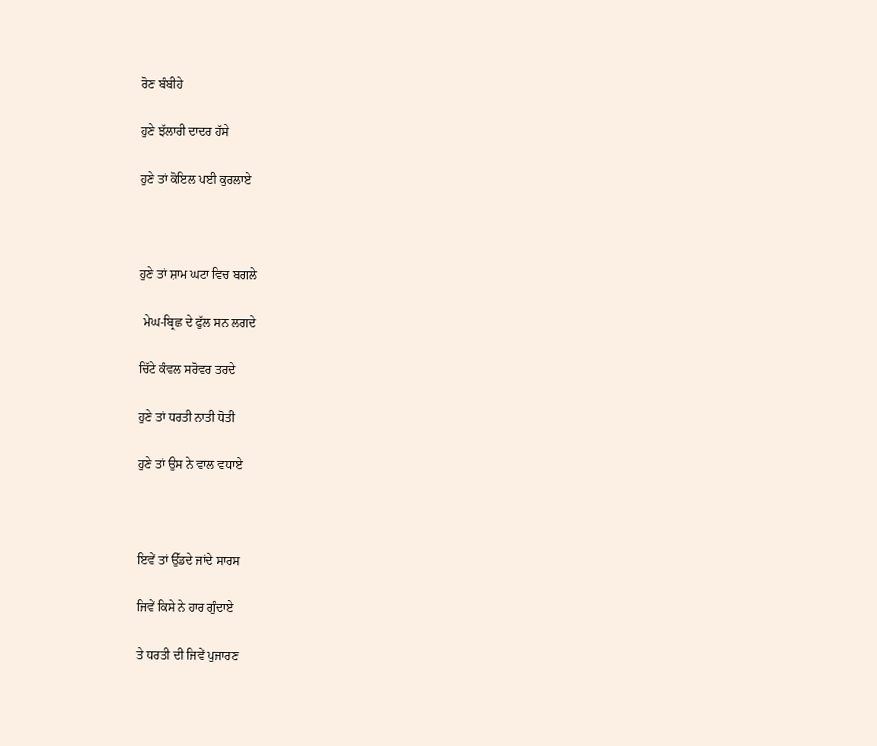ਰੋਣ ਬੰਬੀਹੇ

ਹੁਣੇ ਝੱਲਾਰੀ ਦਾਦਰ ਹੱਸੇ

ਹੁਣੇ ਤਾਂ ਕੋਇਲ ਪਈ ਕੁਰਲਾਏ



ਹੁਣੇ ਤਾਂ ਸ਼ਾਮ ਘਟਾ ਵਿਚ ਬਗਲੇ

 ਮੇਘ-ਬ੍ਰਿਛ ਦੇ ਫੁੱਲ ਸਨ ਲਗਦੇ

ਚਿੱਟੇ ਕੰਵਲ ਸਰੋਵਰ ਤਰਦੇ

ਹੁਣੇ ਤਾਂ ਧਰਤੀ ਨਾਤੀ ਧੋਤੀ

ਹੁਣੇ ਤਾਂ ਉਸ ਨੇ ਵਾਲ ਵਧਾਏ



ਇਵੇਂ ਤਾਂ ਉੱਡਦੇ ਜਾਂਦੇ ਸਾਰਸ

ਜਿਵੇਂ ਕਿਸੇ ਨੇ ਹਾਰ ਗੁੰਦਾਏ

ਤੇ ਧਰਤੀ ਦੀ ਜਿਵੇਂ ਪੁਜਾਰਣ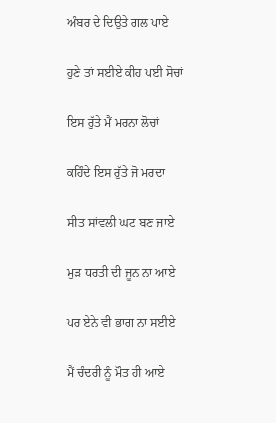ਅੰਬਰ ਦੇ ਦਿਉਤੇ ਗਲ ਪਾਏ

ਹੁਣੇ ਤਾਂ ਸਈਏ ਕੀਹ ਪਈ ਸੋਚਾਂ

ਇਸ ਰੁੱਤੇ ਮੈਂ ਮਰਨਾ ਲੋਚਾਂ

ਕਹਿੰਦੇ ਇਸ ਰੁੱਤੇ ਜੋ ਮਰਦਾ

ਸੀਤ ਸਾਂਵਲੀ ਘਟ ਬਣ ਜਾਏ

ਮੁੜ ਧਰਤੀ ਦੀ ਜੂਨ ਨਾ ਆਏ

ਪਰ ਏਨੇ ਵੀ ਭਾਗ ਨਾ ਸਈਏ

ਮੈਂ ਚੰਦਰੀ ਨੂੰ ਮੌਤ ਹੀ ਆਏ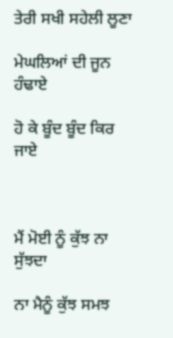ਤੇਰੀ ਸਖੀ ਸਹੇਲੀ ਲੂਣਾ

ਮੇਘਲਿਆਂ ਦੀ ਜੂਨ ਹੰਢਾਏ

ਹੋ ਕੇ ਬੂੰਦ ਬੂੰਦ ਕਿਰ ਜਾਏ



ਮੈਂ ਮੋਈ ਨੂੰ ਕੁੱਝ ਨਾ ਸੁੱਝਦਾ

ਨਾ ਮੈਨੂੰ ਕੁੱਝ ਸਮਝ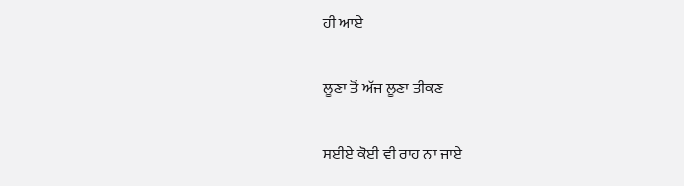ਹੀ ਆਏ

ਲੂਣਾ ਤੋਂ ਅੱਜ ਲੂਣਾ ਤੀਕਣ

ਸਈਏ ਕੋਈ ਵੀ ਰਾਹ ਨਾ ਜਾਏ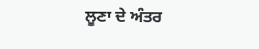ਲੂਣਾ ਦੇ ਅੰਤਰ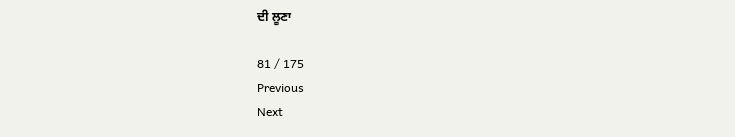ਦੀ ਲੂਣਾ

81 / 175
Previous
Next